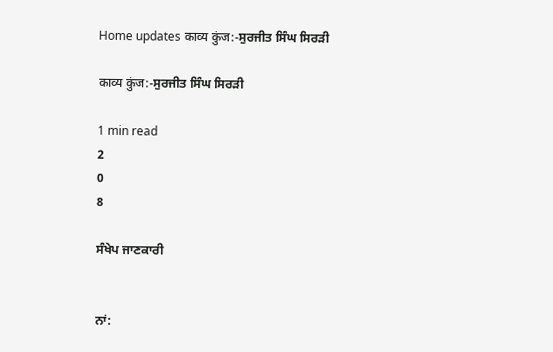Home updates काव्य कुंज:-ਸੁਰਜੀਤ ਸਿੰਘ ਸਿਰੜੀ

काव्य कुंज:-ਸੁਰਜੀਤ ਸਿੰਘ ਸਿਰੜੀ

1 min read
2
0
8

ਸੰਖੇਪ ਜਾਣਕਾਰੀ


ਨਾਂ: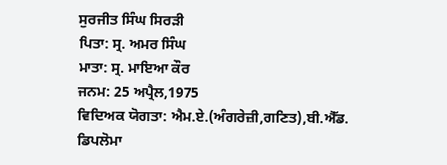ਸੁਰਜੀਤ ਸਿੰਘ ਸਿਰੜੀ
ਪਿਤਾ: ਸ੍ਰ. ਅਮਰ ਸਿੰਘ
ਮਾਤਾ: ਸ੍ਰ. ਮਾਇਆ ਕੌਰ
ਜਨਮ: 25 ਅਪ੍ਰੈਲ,1975
ਵਿਦਿਅਕ ਯੋਗਤਾ: ਐਮ.ਏ.(ਅੰਗਰੇਜ਼ੀ,ਗਣਿਤ),ਬੀ.ਐੱਡ.
ਡਿਪਲੋਮਾ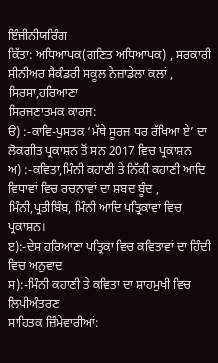ਇੰਜੀਨੀਯਰਿੰਗ
ਕਿੱਤਾ: ਅਧਿਆਪਕ(ਗਣਿਤ ਅਧਿਆਪਕ) , ਸਰਕਾਰੀ ਸੀਨੀਅਰ ਸੈਕੰਡਰੀ ਸਕੂਲ ਨੇਜ਼ਾਡੇਲਾ ਕਲਾਂ , ਸਿਰਸਾ,ਹਰਿਆਣਾ
ਸਿਰਜਣਾਤਮਕ ਕਾਰਜ:
ੳ) :-ਕਾਵਿ-ਪੁਸਤਕ ‘ਮੱਥੇ ਸੂਰਜ ਧਰ ਰੱਖਿਆ ਏ’ ਦਾ ਲੋਕਗੀਤ ਪ੍ਰਕਾਸ਼ਨ ਤੋਂ ਸਨ 2017 ਵਿਚ ਪ੍ਰਕਾਸ਼ਨ
ਅ) :-ਕਵਿਤਾ,ਮਿੰਨੀ ਕਹਾਣੀ ਤੇ ਨਿੱਕੀ ਕਹਾਣੀ ਆਦਿ ਵਿਧਾਵਾਂ ਵਿਚ ਰਚਨਾਵਾਂ ਦਾ ਸ਼ਬਦ ਬੂੰਦ , ਮਿੰਨੀ,ਪ੍ਰਤੀਬਿੰਬ, ਮਿੰਨੀ ਆਦਿ ਪਤ੍ਰਿਕਾਵਾਂ ਵਿਚ ਪ੍ਰਕਾਸ਼ਨ।
ੲ):-ਦੇਸ ਹਰਿਆਣਾ ਪਤ੍ਰਿਕਾ ਵਿਚ ਕਵਿਤਾਵਾਂ ਦਾ ਹਿੰਦੀ ਵਿਚ ਅਨੁਵਾਦ
ਸ):-ਮਿੰਨੀ ਕਹਾਣੀ ਤੇ ਕਵਿਤਾ ਦਾ ਸ਼ਾਹਮੁਖੀ ਵਿਚ ਲਿਪੀਅੰਤਰਣ
ਸਾਹਿਤਕ ਜ਼ਿੰਮੇਵਾਰੀਆਂ: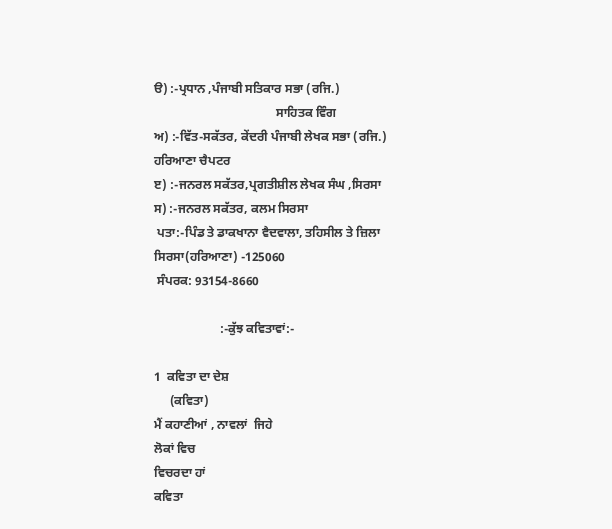ੳ) :-ਪ੍ਰਧਾਨ ,ਪੰਜਾਬੀ ਸਤਿਕਾਰ ਸਭਾ (ਰਜਿ.)
                                       ਸਾਹਿਤਕ ਵਿੰਗ
ਅ) :-ਵਿੱਤ-ਸਕੱਤਰ, ਕੇਂਦਰੀ ਪੰਜਾਬੀ ਲੇਖਕ ਸਭਾ (ਰਜਿ.) ਹਰਿਆਣਾ ਚੈਪਟਰ
ੲ) :-ਜਨਰਲ ਸਕੱਤਰ,ਪ੍ਰਗਤੀਸ਼ੀਲ ਲੇਖਕ ਸੰਘ ,ਸਿਰਸਾ
ਸ) :-ਜਨਰਲ ਸਕੱਤਰ, ਕਲਮ ਸਿਰਸਾ
 ਪਤਾ:-ਪਿੰਡ ਤੇ ਡਾਕਖਾਨਾ ਵੈਦਵਾਲਾ, ਤਹਿਸੀਲ ਤੇ ਜ਼ਿਲਾ ਸਿਰਸਾ(ਹਰਿਆਣਾ) -125060
 ਸੰਪਰਕ: 93154-8660

                     :-ਕੁੱਝ ਕਵਿਤਾਵਾਂ:-

1  ਕਵਿਤਾ ਦਾ ਦੇਸ਼
     (ਕਵਿਤਾ)
ਮੈਂ ਕਹਾਣੀਆਂ , ਨਾਵਲਾਂ  ਜਿਹੇ
ਲੋਕਾਂ ਵਿਚ
ਵਿਚਰਦਾ ਹਾਂ
ਕਵਿਤਾ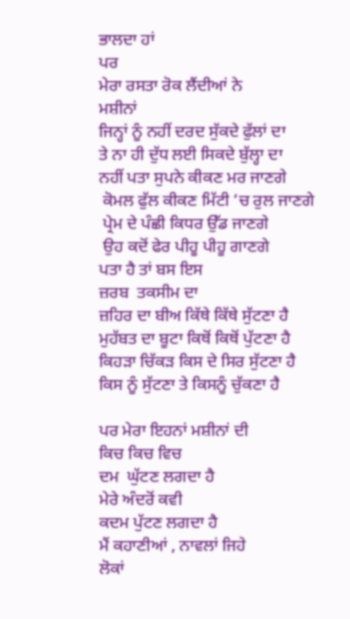ਭਾਲਦਾ ਹਾਂ
ਪਰ
ਮੇਰਾ ਰਸਤਾ ਰੋਕ ਲੈਂਦੀਆਂ ਨੇ
ਮਸ਼ੀਨਾਂ
ਜਿਨ੍ਹਾਂ ਨੂੰ ਨਹੀਂ ਦਰਦ ਸੁੱਕਦੇ ਫੁੱਲਾਂ ਦਾ
ਤੇ ਨਾ ਹੀ ਦੁੱਧ ਲਈ ਸਿਕਦੇ ਬੁੱਲ੍ਹਾ ਦਾ
ਨਹੀਂ ਪਤਾ ਸੁਪਨੇ ਕੀਕਣ ਮਰ ਜਾਣਗੇ
 ਕੋਮਲ ਫੁੱਲ ਕੀਕਣ ਮਿੱਟੀ ‘ਚ ਰੁਲ ਜਾਣਗੇ
 ਪ੍ਰੇਮ ਦੇ ਪੰਛੀ ਕਿਧਰ ਉੱਡ ਜਾਣਗੇ
 ਉਹ ਕਦੋਂ ਫੇਰ ਪੀਹੂ ਪੀਹੂ ਗਾਣਗੇ
ਪਤਾ ਹੈ ਤਾਂ ਬਸ ਇਸ
ਜ਼ਰਬ  ਤਕਸੀਮ ਦਾ
ਜ਼ਹਿਰ ਦਾ ਬੀਅ ਕਿੱਥੇ ਕਿੱਥੇ ਸੁੱਟਣਾ ਹੈ
ਮੁਹੱਬਤ ਦਾ ਬੂਟਾ ਕਿਥੋਂ ਕਿਥੋਂ ਪੁੱਟਣਾ ਹੈ
ਕਿਹੜਾ ਚਿੱਕੜ ਕਿਸ ਦੇ ਸਿਰ ਸੁੱਟਣਾ ਹੈ
ਕਿਸ ਨੂੰ ਸੁੱਟਣਾ ਤੇ ਕਿਸਨੂੰ ਚੁੱਕਣਾ ਹੈ

ਪਰ ਮੇਰਾ ਇਹਨਾਂ ਮਸ਼ੀਨਾਂ ਦੀ
ਕਿਚ ਕਿਚ ਵਿਚ
ਦਮ  ਘੁੱਟਣ ਲਗਦਾ ਹੈ
ਮੇਰੇ ਅੰਦਰੋਂ ਕਵੀ
ਕਦਮ ਪੁੱਟਣ ਲਗਦਾ ਹੈ
ਮੈਂ ਕਹਾਣੀਆਂ , ਨਾਵਲਾਂ ਜਿਹੇ
ਲੋਕਾਂ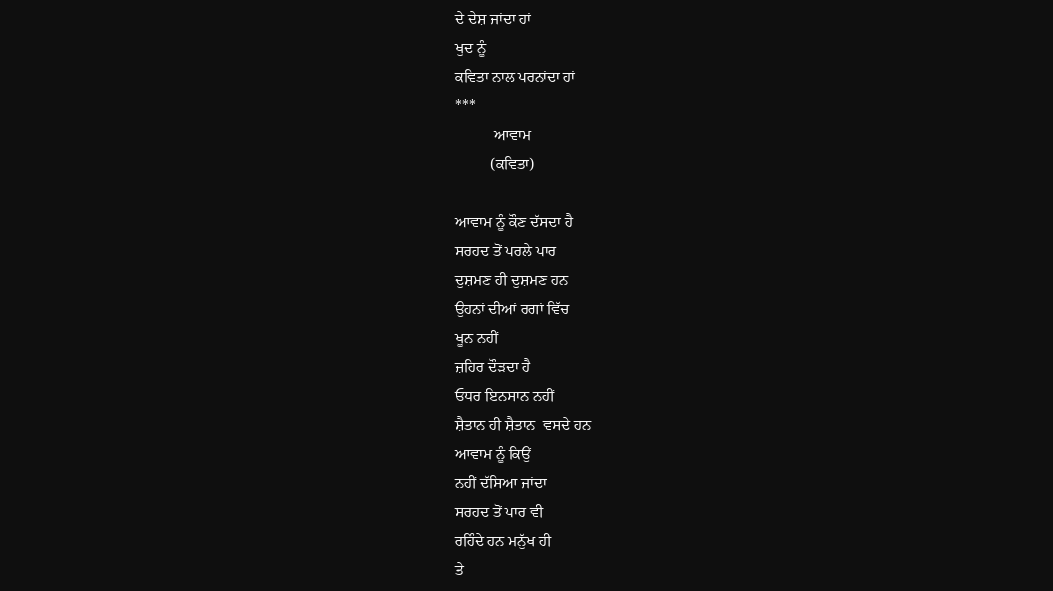ਦੇ ਦੇਸ਼ ਜਾਂਦਾ ਹਾਂ
ਖੁਦ ਨੂੰ
ਕਵਿਤਾ ਨਾਲ ਪਰਨਾਂਦਾ ਹਾਂ
***
          ਆਵਾਮ
         (ਕਵਿਤਾ)

ਆਵਾਮ ਨੂੰ ਕੌਣ ਦੱਸਦਾ ਹੈ
ਸਰਹਦ ਤੋਂ ਪਰਲੇ ਪਾਰ
ਦੁਸ਼ਮਣ ਹੀ ਦੁਸ਼ਮਣ ਹਨ
ਉਹਨਾਂ ਦੀਆਂ ਰਗਾਂ ਵਿੱਚ
ਖੂਨ ਨਹੀਂ
ਜ਼ਹਿਰ ਦੌੜਦਾ ਹੈ
ਓਧਰ ਇਨਸਾਨ ਨਹੀਂ
ਸ਼ੈਤਾਨ ਹੀ ਸ਼ੈਤਾਨ  ਵਸਦੇ ਹਨ
ਆਵਾਮ ਨੂੰ ਕਿਉਂ
ਨਹੀਂ ਦੱਸਿਆ ਜਾਂਦਾ
ਸਰਹਦ ਤੋਂ ਪਾਰ ਵੀ
ਰਹਿੰਦੇ ਹਨ ਮਨੁੱਖ ਹੀ
ਤੇ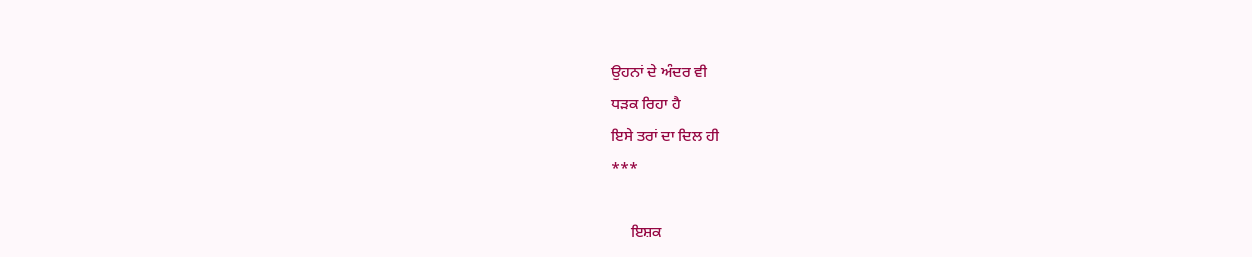ਉਹਨਾਂ ਦੇ ਅੰਦਰ ਵੀ
ਧੜਕ ਰਿਹਾ ਹੈ
ਇਸੇ ਤਰਾਂ ਦਾ ਦਿਲ ਹੀ
***

     ਇਸ਼ਕ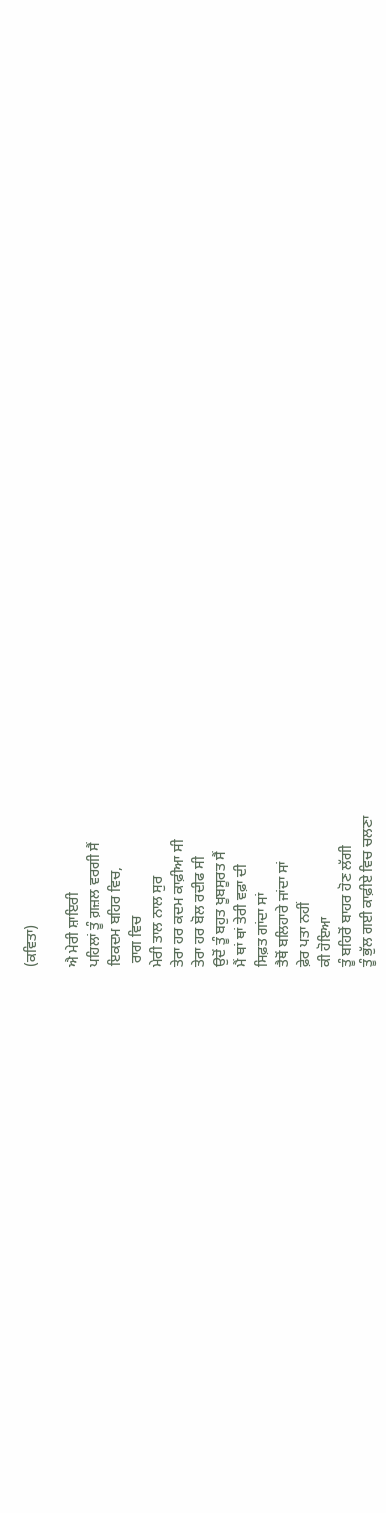(ਕਵਿਤਾ)

ਐ ਮੇਰੀ ਸ਼ਾਇਰੀ
ਪਹਿਲਾਂ ਤੂੰ ਗ਼ਜ਼ਲ ਵਰਗੀ ਸੈਂ
ਇਕਦਮ ਬਹਿਰ ਵਿਚ,
 ਰਾਗ ਵਿਚ
ਮੇਰੀ ਤਾਲ ਨਾਲ ਸੁਰ
ਤੇਰਾ ਹਰ ਕਦਮ ਕਾਫ਼ੀਆ ਸੀ
ਤੇਰਾ ਹਰ ਬੋਲ ਰਦੀਫ ਸੀ
ਉਦੋਂ ਤੂੰ ਬਹੁਤ ਖੂਬਸੂਰਤ ਸੈਂ
ਮੈਂ ਥਾਂ ਥਾਂ ਤੇਰੀ ਵਫ਼ਾ ਦੀ
ਸਿਫ਼ਤ ਗਾਂਦਾ ਸਾਂ
ਤੈਥੋਂ ਬਲਿਹਾਰੇ ਜਾਂਦਾ ਸਾਂ
ਫ਼ੇਰ ਪਤਾ ਨਹੀਂ
ਕੀ ਹੋਇਆ
ਤੂੰ ਬਹਿਰੋਂ ਬਾਹਰ ਹੋਣ ਲੱਗੀ
ਤੂੰ ਭੁੱਲ ਗਈ ਕਾਫ਼ੀਏ ਵਿਚ ਚਲਣਾ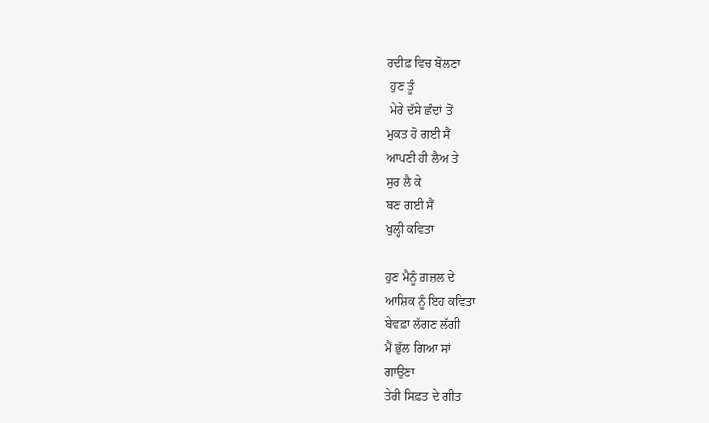ਰਦੀਫ਼ ਵਿਚ ਬੋਲਣਾ
 ਹੁਣ ਤੂੰ
 ਮੇਰੇ ਦੱਸੇ ਛੰਦਾਂ ਤੋਂ
ਮੁਕਤ ਹੋ ਗਈ ਸੈਂ
ਆਪਣੀ ਹੀ ਲੈਅ ਤੇ
ਸੁਰ ਲੈ ਕੇ
ਬਣ ਗਈ ਸੈਂ
ਖੁਲ੍ਹੀ ਕਵਿਤਾ

ਹੁਣ ਮੈਨੂੰ ਗ਼ਜ਼ਲ ਦੇ
ਆਸ਼ਿਕ ਨੂੰ ਇਹ ਕਵਿਤਾ
ਬੇਵਫ਼ਾ ਲੱਗਣ ਲੱਗੀ
ਮੈਂ ਭੁੱਲ ਗਿਆ ਸਾਂ
ਗਾਉਣਾ
ਤੇਰੀ ਸਿਫ਼ਤ ਦੇ ਗੀਤ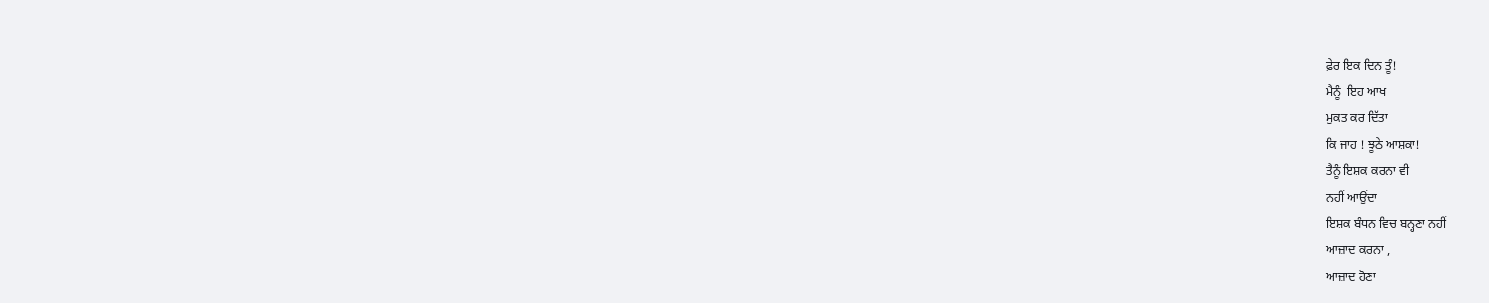ਫ਼ੇਰ ਇਕ ਦਿਨ ਤੂੰ!
ਮੈਨੂੰ  ਇਹ ਆਖ
ਮੁਕਤ ਕਰ ਦਿੱਤਾ
ਕਿ ਜਾਹ ! ਝੂਠੇ ਆਸ਼ਕਾ!
ਤੈਨੂੰ ਇਸ਼ਕ ਕਰਨਾ ਵੀ
ਨਹੀਂ ਆਉਂਦਾ
ਇਸ਼ਕ ਬੰਧਨ ਵਿਚ ਬਨ੍ਹਣਾ ਨਹੀਂ
ਆਜ਼ਾਦ ਕਰਨਾ ,
ਆਜ਼ਾਦ ਹੋਣਾ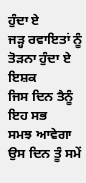ਹੁੰਦਾ ਏ
ਜੜ੍ਹ ਰਵਾਇਤਾਂ ਨੂੰ
ਤੋੜਨਾ ਹੁੰਦਾ ਏ ਇਸ਼ਕ
ਜਿਸ ਦਿਨ ਤੈਨੂੰ ਇਹ ਸਭ
ਸਮਝ ਆਵੇਗਾ
ਉਸ ਦਿਨ ਤੂੰ ਸਮੇਂ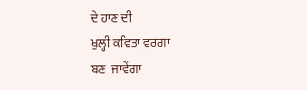ਦੇ ਹਾਣ ਦੀ
ਖੁਲ੍ਹੀ ਕਵਿਤਾ ਵਰਗਾ
ਬਣ  ਜਾਵੇਂਗਾ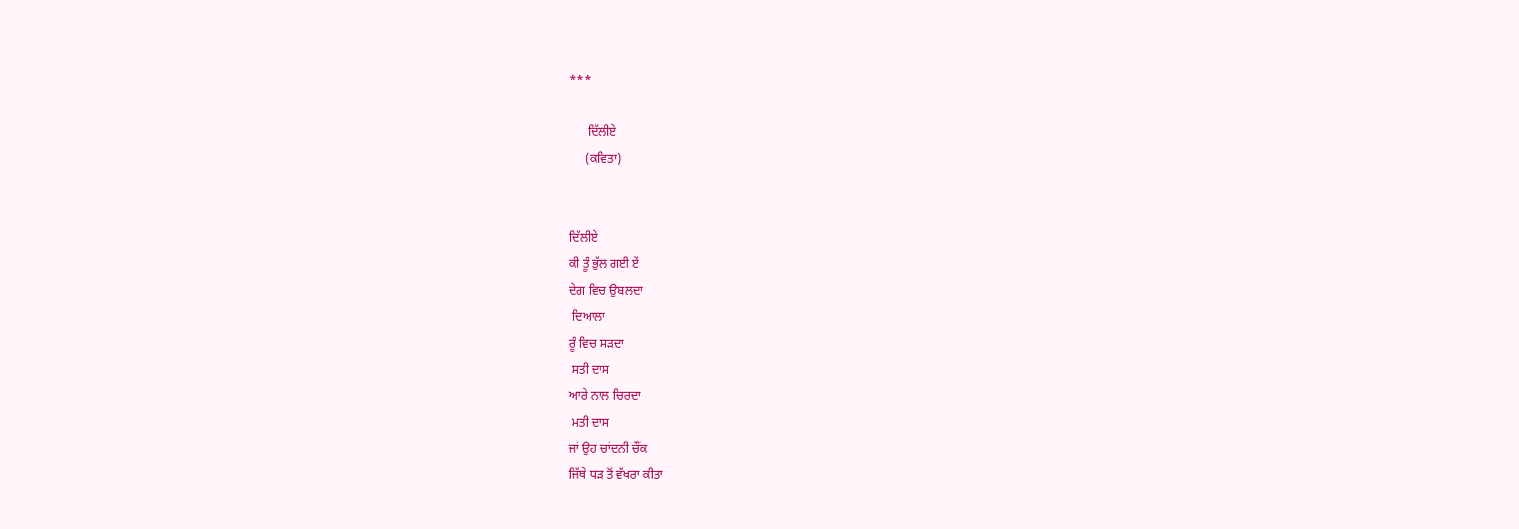***

      ਦਿੱਲੀਏ
     (ਕਵਿਤਾ)


ਦਿੱਲੀਏ
ਕੀ ਤੂੰ ਭੁੱਲ ਗਈ ਏਂ
ਦੇਗ ਵਿਚ ਉਬਲਦਾ
 ਦਿਆਲਾ
ਰੂੰ ਵਿਚ ਸੜਦਾ
 ਸਤੀ ਦਾਸ
ਆਰੇ ਨਾਲ ਚਿਰਦਾ
 ਮਤੀ ਦਾਸ
ਜਾਂ ਉਹ ਚਾਂਦਨੀ ਚੌਂਕ
ਜਿੱਥੇ ਧੜ ਤੋਂ ਵੱਖਰਾ ਕੀਤਾ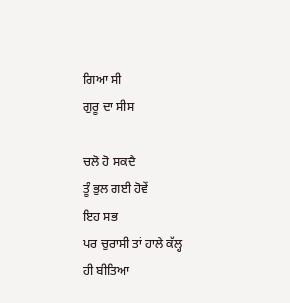ਗਿਆ ਸੀ
ਗੁਰੂ ਦਾ ਸੀਸ

ਚਲੋ ਹੋ ਸਕਦੈ
ਤੂੰ ਭੁਲ ਗਈ ਹੋਵੇਂ
ਇਹ ਸਭ
ਪਰ ਚੁਰਾਸੀ ਤਾਂ ਹਾਲੇ ਕੱਲ੍ਹ
ਹੀ ਬੀਤਿਆ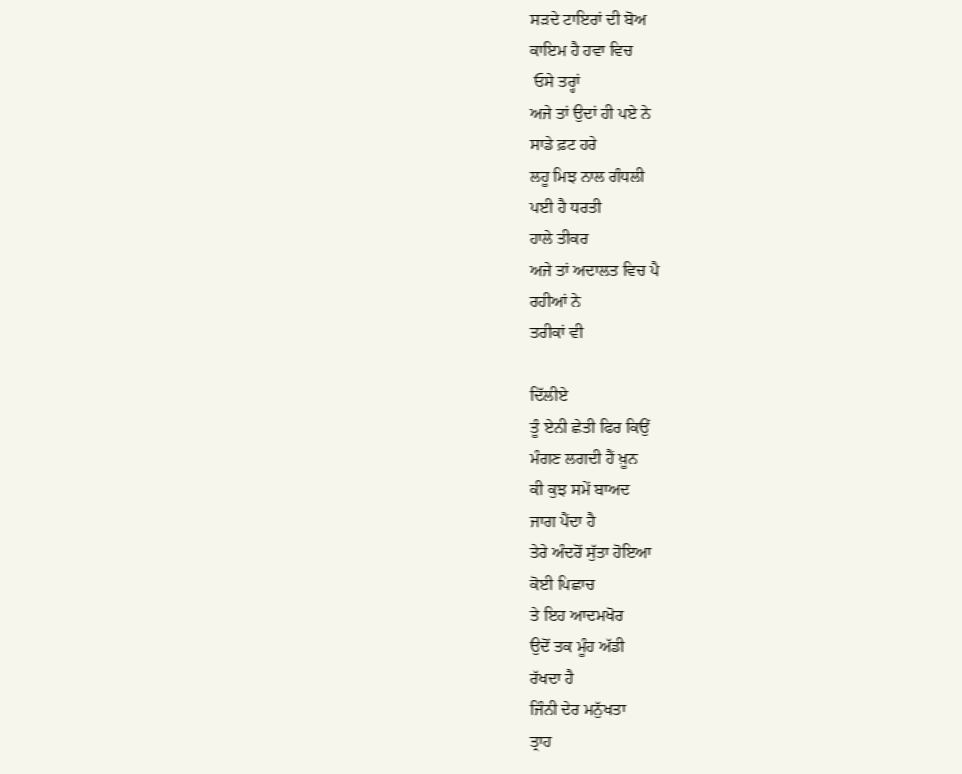ਸੜਦੇ ਟਾਇਰਾਂ ਦੀ ਬੋਅ
ਕਾਇਮ ਹੈ ਹਵਾ ਵਿਚ
 ਓਸੇ ਤਰ੍ਹਾਂ
ਅਜੇ ਤਾਂ ਉਦਾਂ ਹੀ ਪਏ ਨੇ
ਸਾਡੇ ਫ਼ਟ ਹਰੇ
ਲਹੂ ਮਿਝ ਨਾਲ ਗੰਧਲੀ
ਪਈ ਹੈ ਧਰਤੀ
ਹਾਲੇ ਤੀਕਰ
ਅਜੇ ਤਾਂ ਅਦਾਲਤ ਵਿਚ ਪੈ
ਰਹੀਆਂ ਨੇ
ਤਰੀਕਾਂ ਵੀ

ਦਿੱਲੀਏ
ਤੂੰ ਏਨੀ ਛੇਤੀ ਫਿਰ ਕਿਉਂ
ਮੰਗਣ ਲਗਦੀ ਹੈਂ ਖ਼ੂਨ
ਕੀ ਕੁਝ ਸਮੇਂ ਬਾਅਦ
ਜਾਗ ਪੈਂਦਾ ਹੈ
ਤੇਰੇ ਅੰਦਰੋਂ ਸੁੱਤਾ ਹੋਇਆ
ਕੋਈ ਪਿਛਾਚ
ਤੇ ਇਹ ਆਦਮਖੋਰ
ਉਦੋਂ ਤਕ ਮੂੰਹ ਅੱਡੀ
ਰੱਖਦਾ ਹੈ
ਜਿੰਨੀ ਦੇਰ ਮਨੁੱਖਤਾ
ਤ੍ਰਾਹ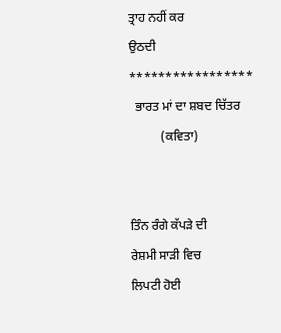ਤ੍ਰਾਹ ਨਹੀਂ ਕਰ
ਉਠਦੀ
*****************
  ਭਾਰਤ ਮਾਂ ਦਾ ਸ਼ਬਦ ਚਿੱਤਰ
          (ਕਵਿਤਾ)


ਤਿੰਨ ਰੰਗੇ ਕੱਪੜੇ ਦੀ
ਰੇਸ਼ਮੀ ਸਾੜੀ ਵਿਚ
ਲਿਪਟੀ ਹੋਈ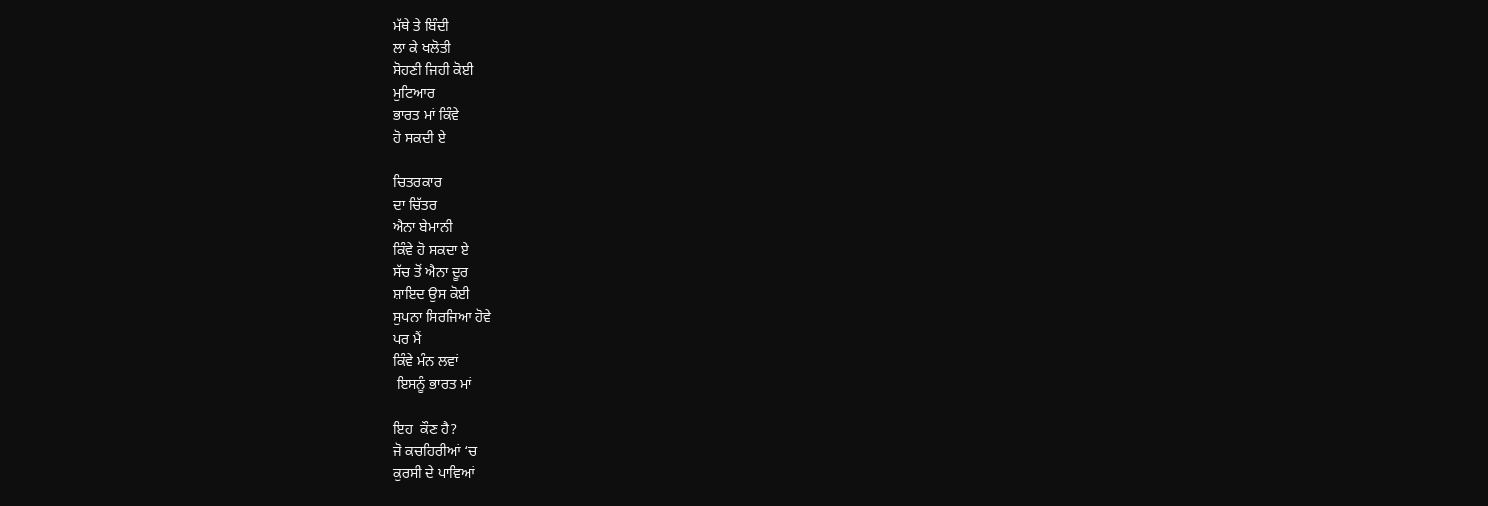ਮੱਥੇ ਤੇ ਬਿੰਦੀ
ਲਾ ਕੇ ਖਲੋਤੀ
ਸੋਹਣੀ ਜਿਹੀ ਕੋਈ
ਮੁਟਿਆਰ
ਭਾਰਤ ਮਾਂ ਕਿੰਵੇ
ਹੋ ਸਕਦੀ ਏ

ਚਿਤਰਕਾਰ
ਦਾ ਚਿੱਤਰ
ਐਨਾ ਬੇਮਾਨੀ
ਕਿੰਵੇ ਹੋ ਸਕਦਾ ਏ
ਸੱਚ ਤੋਂ ਐਨਾ ਦੂਰ
ਸ਼ਾਇਦ ਉਸ ਕੋਈ
ਸੁਪਨਾ ਸਿਰਜਿਆ ਹੋਵੇ
ਪਰ ਮੈਂ
ਕਿੰਵੇ ਮੰਨ ਲਵਾਂ
 ਇਸਨੂੰ ਭਾਰਤ ਮਾਂ

ਇਹ  ਕੌਣ ਹੈ?
ਜੋ ਕਚਹਿਰੀਆਂ ‘ਚ
ਕੁਰਸੀ ਦੇ ਪਾਵਿਆਂ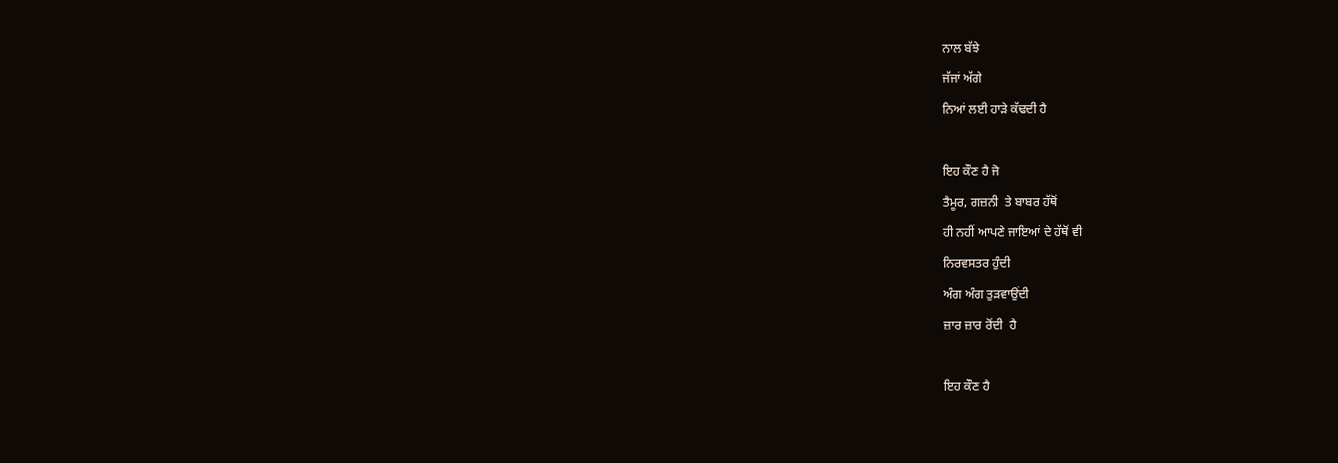ਨਾਲ ਬੱਝੇ
ਜੱਜਾਂ ਅੱਗੇ
ਨਿਆਂ ਲਈ ਹਾੜੇ ਕੱਢਦੀ ਹੈ

ਇਹ ਕੌਣ ਹੈ ਜੋ
ਤੈਮੂਰ, ਗਜ਼ਨੀ  ਤੇ ਬਾਬਰ ਹੱਥੋਂ
ਹੀ ਨਹੀਂ ਆਪਣੇ ਜਾਇਆਂ ਦੇ ਹੱਥੋਂ ਵੀ
ਨਿਰਵਸਤਰ ਹੁੰਦੀ
ਅੰਗ ਅੰਗ ਤੁੜਵਾਉਂਦੀ
ਜ਼ਾਰ ਜ਼ਾਰ ਰੋਂਦੀ  ਹੈ

ਇਹ ਕੌਣ ਹੈ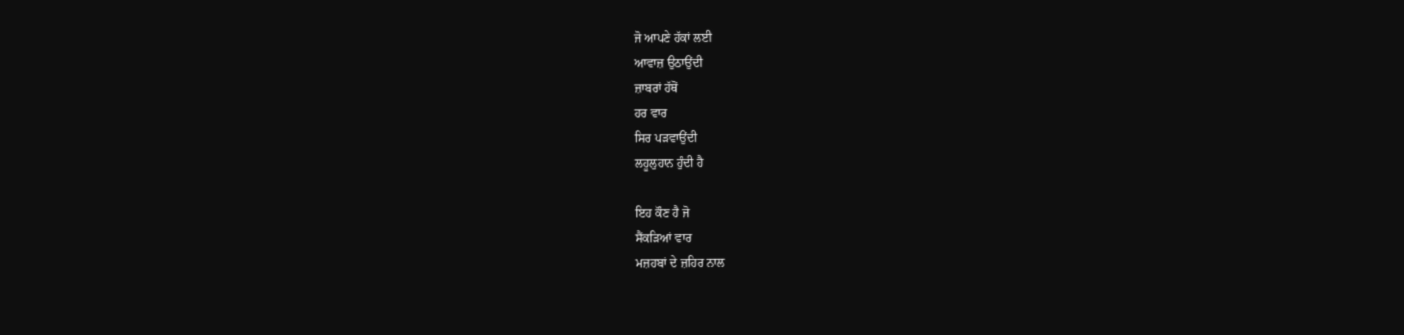ਜੋ ਆਪਣੇ ਹੱਕਾਂ ਲਈ
ਆਵਾਜ਼ ਉਠਾਉਂਦੀ
ਜ਼ਾਬਰਾਂ ਹੱਥੋਂ
ਹਰ ਵਾਰ
ਸਿਰ ਪੜਵਾਉਂਦੀ
ਲਹੂਲੁਹਾਨ ਹੁੰਦੀ ਹੈ

ਇਹ ਕੌਣ ਹੈ ਜੋ
ਸੈਂਕੜਿਆਂ ਵਾਰ
ਮਜ਼ਹਬਾਂ ਦੇ ਜ਼ਹਿਰ ਨਾਲ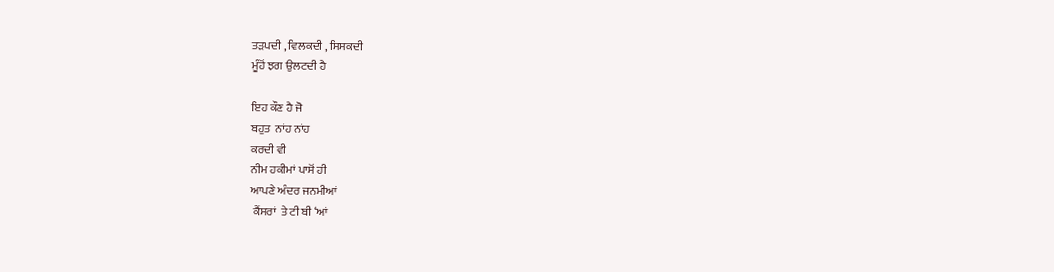ਤੜਪਦੀ , ਵਿਲਕਦੀ , ਸਿਸਕਦੀ
ਮੂੰਹੋਂ ਝਗ ਉਲਟਦੀ ਹੈ

ਇਹ ਕੌਣ ਹੈ ਜੋ
ਬਹੁਤ  ਨਾਂਹ ਨਾਂਹ
ਕਰਦੀ ਵੀ
ਨੀਮ ਹਕੀਮਾਂ ਪਾਸੋਂ ਹੀ
ਆਪਣੇ ਅੰਦਰ ਜਨਮੀਆਂ
 ਕੈਂਸਰਾਂ  ਤੇ ਟੀ ਬੀ ‘ਆਂ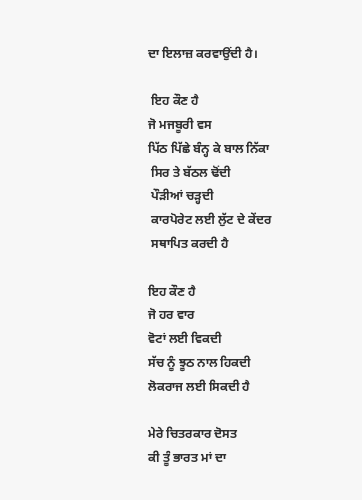ਦਾ ਇਲਾਜ਼ ਕਰਵਾਉਂਦੀ ਹੈ।

 ਇਹ ਕੌਣ ਹੈ
ਜੋ ਮਜਬੂਰੀ ਵਸ
ਪਿੱਠ ਪਿੱਛੇ ਬੰਨ੍ਹ ਕੇ ਬਾਲ ਨਿੱਕਾ
 ਸਿਰ ਤੇ ਬੱਠਲ ਢੋਂਦੀ
 ਪੌੜੀਆਂ ਚੜ੍ਹਦੀ
 ਕਾਰਪੋਰੇਟ ਲਈ ਲੁੱਟ ਦੇ ਕੇਂਦਰ
 ਸਥਾਪਿਤ ਕਰਦੀ ਹੈ

ਇਹ ਕੌਣ ਹੈ
ਜੋ ਹਰ ਵਾਰ
ਵੋਟਾਂ ਲਈ ਵਿਕਦੀ
ਸੱਚ ਨੂੰ ਝੂਠ ਨਾਲ ਹਿਕਦੀ
ਲੋਕਰਾਜ ਲਈ ਸਿਕਦੀ ਹੈ

ਮੇਰੇ ਚਿਤਰਕਾਰ ਦੋਸਤ
ਕੀ ਤੂੰ ਭਾਰਤ ਮਾਂ ਦਾ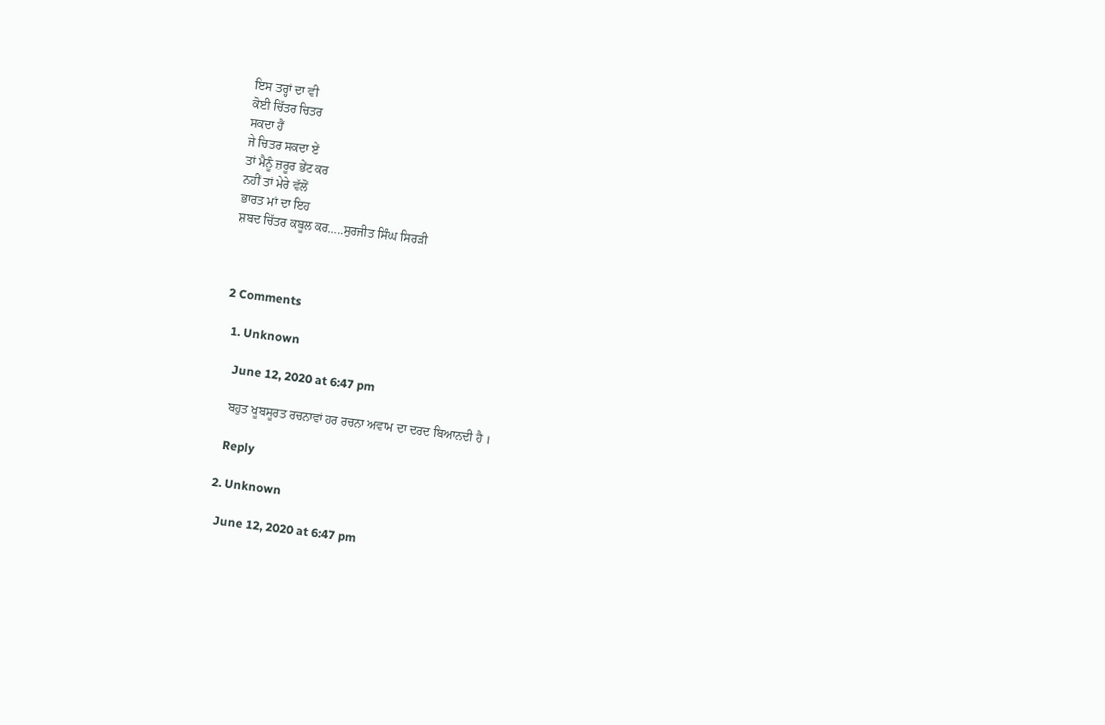ਇਸ ਤਰ੍ਹਾਂ ਦਾ ਵੀ
ਕੋਈ ਚਿੱਤਰ ਚਿਤਰ
ਸਕਦਾ ਹੈਂ
ਜੇ ਚਿਤਰ ਸਕਦਾ ਏਂ
ਤਾਂ ਮੈਨੂੰ ਜ਼ਰੂਰ ਭੇਂਟ ਕਰ
ਨਹੀਂ ਤਾਂ ਮੇਰੇ ਵੱਲੋਂ
ਭਾਰਤ ਮਾਂ ਦਾ ਇਹ
ਸ਼ਬਦ ਚਿੱਤਰ ਕਬੂਲ ਕਰ…..ਸੁਰਜੀਤ ਸਿੰਘ ਸਿਰੜੀ



2 Comments

  1. Unknown

    June 12, 2020 at 6:47 pm

    ਬਹੁਤ ਖੂਬਸੂਰਤ ਰਚਨਾਵਾਂ ਹਰ ਰਚਨਾ ਅਵਾਮ ਦਾ ਦਰਦ ਬਿਆਨਦੀ ਹੈ ।

    Reply

  2. Unknown

    June 12, 2020 at 6:47 pm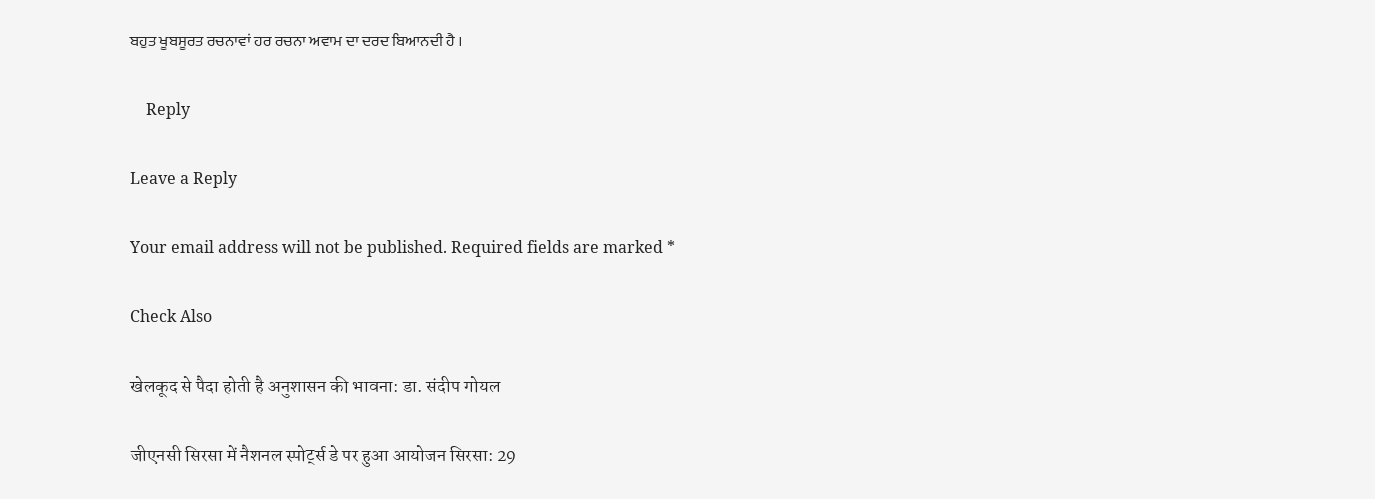ਬਹੁਤ ਖੂਬਸੂਰਤ ਰਚਨਾਵਾਂ ਹਰ ਰਚਨਾ ਅਵਾਮ ਦਾ ਦਰਦ ਬਿਆਨਦੀ ਹੈ ।

    Reply

Leave a Reply

Your email address will not be published. Required fields are marked *

Check Also

खेलकूद से पैदा होती है अनुशासन की भावना: डा. संदीप गोयल

जीएनसी सिरसा में नैशनल स्पोर्ट्स डे पर हुआ आयोजन सिरसा: 29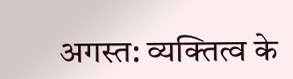अगस्त: व्यक्तित्व के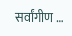सर्वांगीण …